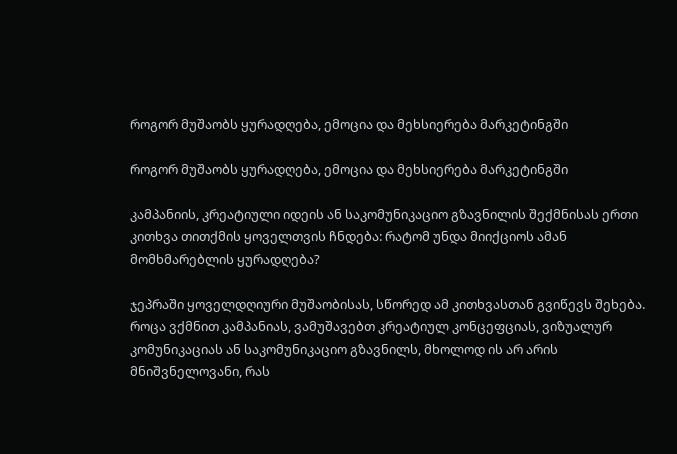როგორ მუშაობს ყურადღება, ემოცია და მეხსიერება მარკეტინგში

როგორ მუშაობს ყურადღება, ემოცია და მეხსიერება მარკეტინგში

კამპანიის, კრეატიული იდეის ან საკომუნიკაციო გზავნილის შექმნისას ერთი კითხვა თითქმის ყოველთვის ჩნდება: რატომ უნდა მიიქციოს ამან მომხმარებლის ყურადღება?

ჯეპრაში ყოველდღიური მუშაობისას, სწორედ ამ კითხვასთან გვიწევს შეხება. როცა ვქმნით კამპანიას, ვამუშავებთ კრეატიულ კონცეფციას, ვიზუალურ კომუნიკაციას ან საკომუნიკაციო გზავნილს, მხოლოდ ის არ არის მნიშვნელოვანი, რას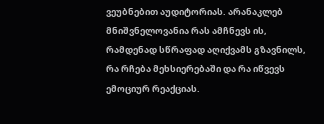ვეუბნებით აუდიტორიას. არანაკლებ მნიშვნელოვანია რას ამჩნევს ის, რამდენად სწრაფად აღიქვამს გზავნილს, რა რჩება მეხსიერებაში და რა იწვევს ემოციურ რეაქციას.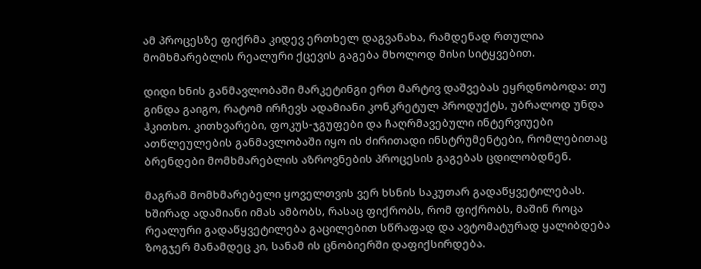ამ პროცესზე ფიქრმა კიდევ ერთხელ დაგვანახა, რამდენად რთულია მომხმარებლის რეალური ქცევის გაგება მხოლოდ მისი სიტყვებით.

დიდი ხნის განმავლობაში მარკეტინგი ერთ მარტივ დაშვებას ეყრდნობოდა: თუ გინდა გაიგო, რატომ ირჩევს ადამიანი კონკრეტულ პროდუქტს, უბრალოდ უნდა ჰკითხო. კითხვარები, ფოკუს-ჯგუფები და ჩაღრმავებული ინტერვიუები ათწლეულების განმავლობაში იყო ის ძირითადი ინსტრუმენტები, რომლებითაც ბრენდები მომხმარებლის აზროვნების პროცესის გაგებას ცდილობდნენ.

მაგრამ მომხმარებელი ყოველთვის ვერ ხსნის საკუთარ გადაწყვეტილებას. ხშირად ადამიანი იმას ამბობს, რასაც ფიქრობს, რომ ფიქრობს, მაშინ როცა რეალური გადაწყვეტილება გაცილებით სწრაფად და ავტომატურად ყალიბდება ზოგჯერ მანამდეც კი, სანამ ის ცნობიერში დაფიქსირდება.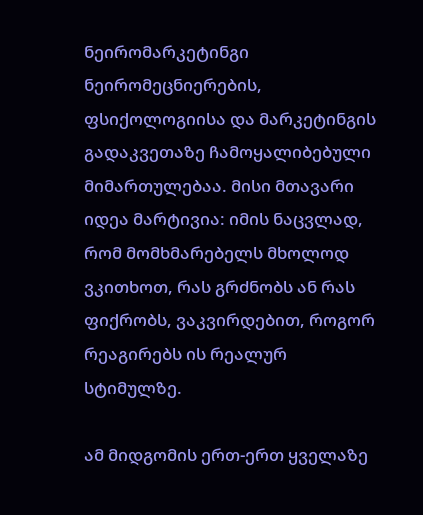ნეირომარკეტინგი ნეირომეცნიერების, ფსიქოლოგიისა და მარკეტინგის გადაკვეთაზე ჩამოყალიბებული მიმართულებაა. მისი მთავარი იდეა მარტივია: იმის ნაცვლად, რომ მომხმარებელს მხოლოდ ვკითხოთ, რას გრძნობს ან რას ფიქრობს, ვაკვირდებით, როგორ რეაგირებს ის რეალურ სტიმულზე.

ამ მიდგომის ერთ-ერთ ყველაზე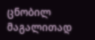ცნობილ მაგალითად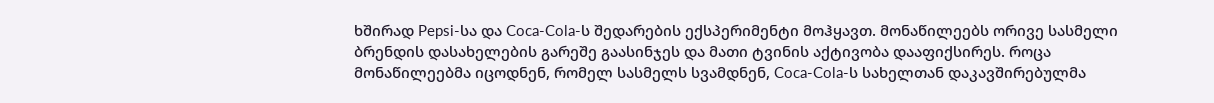ხშირად Pepsi-სა და Coca-Cola-ს შედარების ექსპერიმენტი მოჰყავთ. მონაწილეებს ორივე სასმელი ბრენდის დასახელების გარეშე გაასინჯეს და მათი ტვინის აქტივობა დააფიქსირეს. როცა მონაწილეებმა იცოდნენ, რომელ სასმელს სვამდნენ, Coca-Cola-ს სახელთან დაკავშირებულმა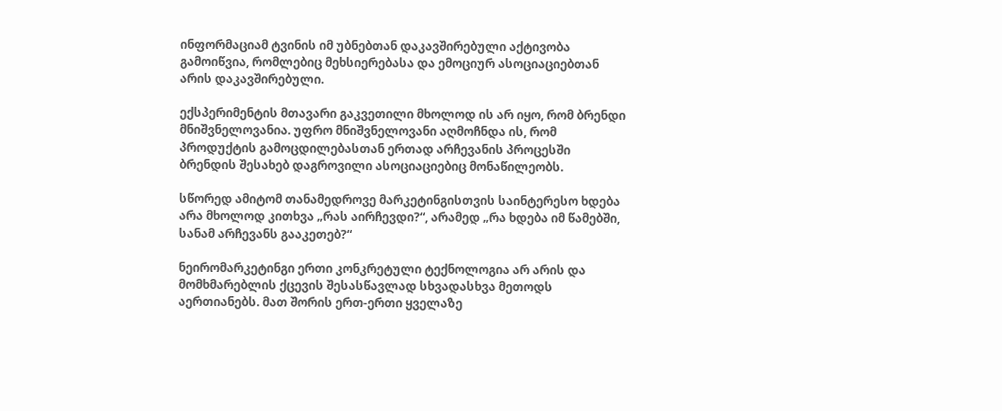ინფორმაციამ ტვინის იმ უბნებთან დაკავშირებული აქტივობა გამოიწვია, რომლებიც მეხსიერებასა და ემოციურ ასოციაციებთან არის დაკავშირებული.

ექსპერიმენტის მთავარი გაკვეთილი მხოლოდ ის არ იყო, რომ ბრენდი მნიშვნელოვანია. უფრო მნიშვნელოვანი აღმოჩნდა ის, რომ პროდუქტის გამოცდილებასთან ერთად არჩევანის პროცესში ბრენდის შესახებ დაგროვილი ასოციაციებიც მონაწილეობს.

სწორედ ამიტომ თანამედროვე მარკეტინგისთვის საინტერესო ხდება არა მხოლოდ კითხვა „რას აირჩევდი?“, არამედ „რა ხდება იმ წამებში, სანამ არჩევანს გააკეთებ?“

ნეირომარკეტინგი ერთი კონკრეტული ტექნოლოგია არ არის და მომხმარებლის ქცევის შესასწავლად სხვადასხვა მეთოდს აერთიანებს. მათ შორის ერთ-ერთი ყველაზე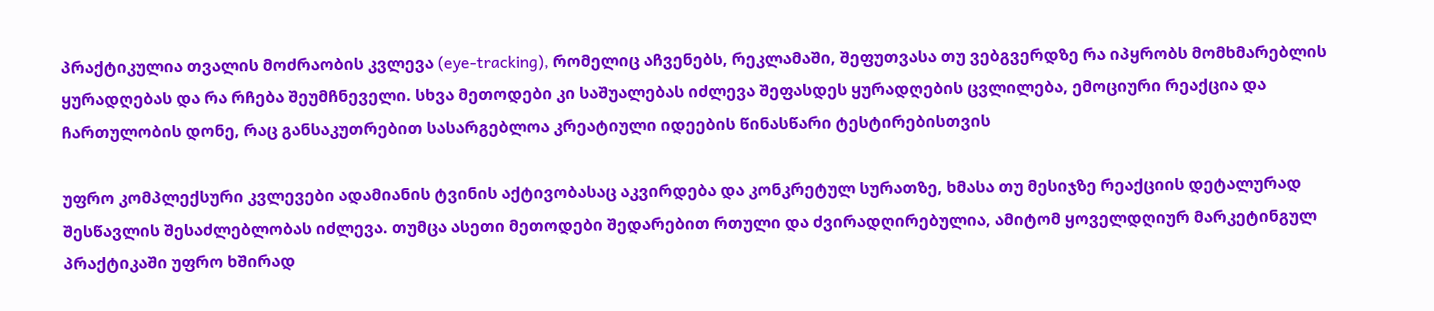პრაქტიკულია თვალის მოძრაობის კვლევა (eye-tracking), რომელიც აჩვენებს, რეკლამაში, შეფუთვასა თუ ვებგვერდზე რა იპყრობს მომხმარებლის ყურადღებას და რა რჩება შეუმჩნეველი. სხვა მეთოდები კი საშუალებას იძლევა შეფასდეს ყურადღების ცვლილება, ემოციური რეაქცია და ჩართულობის დონე, რაც განსაკუთრებით სასარგებლოა კრეატიული იდეების წინასწარი ტესტირებისთვის

უფრო კომპლექსური კვლევები ადამიანის ტვინის აქტივობასაც აკვირდება და კონკრეტულ სურათზე, ხმასა თუ მესიჯზე რეაქციის დეტალურად შესწავლის შესაძლებლობას იძლევა. თუმცა ასეთი მეთოდები შედარებით რთული და ძვირადღირებულია, ამიტომ ყოველდღიურ მარკეტინგულ პრაქტიკაში უფრო ხშირად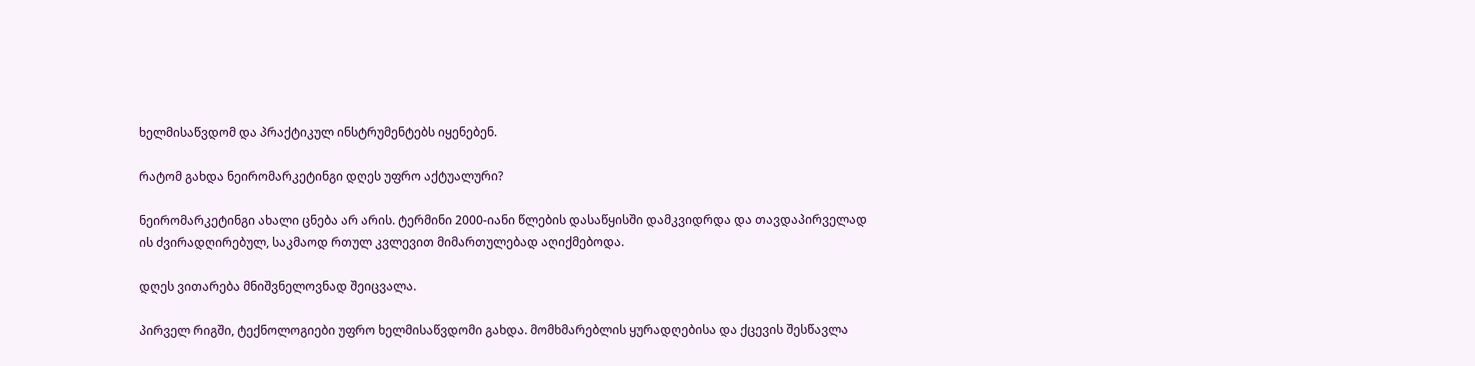ხელმისაწვდომ და პრაქტიკულ ინსტრუმენტებს იყენებენ.

რატომ გახდა ნეირომარკეტინგი დღეს უფრო აქტუალური?

ნეირომარკეტინგი ახალი ცნება არ არის. ტერმინი 2000-იანი წლების დასაწყისში დამკვიდრდა და თავდაპირველად ის ძვირადღირებულ, საკმაოდ რთულ კვლევით მიმართულებად აღიქმებოდა.

დღეს ვითარება მნიშვნელოვნად შეიცვალა.

პირველ რიგში, ტექნოლოგიები უფრო ხელმისაწვდომი გახდა. მომხმარებლის ყურადღებისა და ქცევის შესწავლა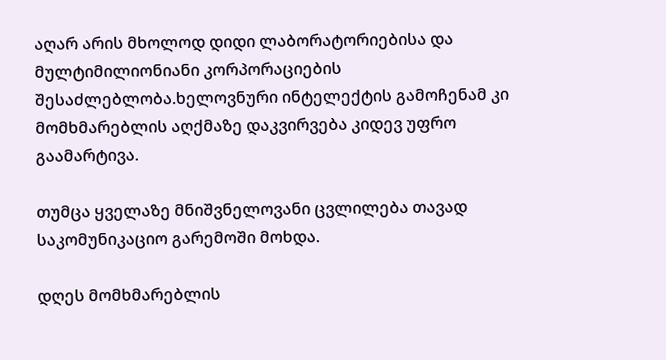აღარ არის მხოლოდ დიდი ლაბორატორიებისა და მულტიმილიონიანი კორპორაციების შესაძლებლობა.ხელოვნური ინტელექტის გამოჩენამ კი მომხმარებლის აღქმაზე დაკვირვება კიდევ უფრო გაამარტივა.

თუმცა ყველაზე მნიშვნელოვანი ცვლილება თავად საკომუნიკაციო გარემოში მოხდა.

დღეს მომხმარებლის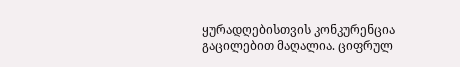ყურადღებისთვის კონკურენცია გაცილებით მაღალია. ციფრულ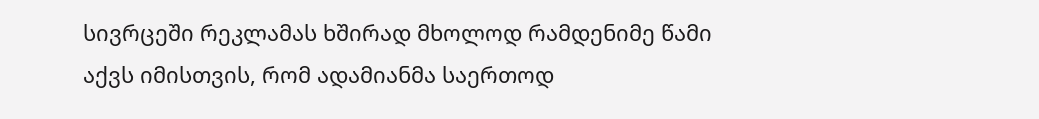სივრცეში რეკლამას ხშირად მხოლოდ რამდენიმე წამი აქვს იმისთვის, რომ ადამიანმა საერთოდ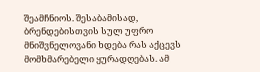შეამჩნიოს. შესაბამისად, ბრენდებისთვის სულ უფრო მნიშვნელოვანი ხდება რას აქცევს მომხმარებელი ყურადღებას. ამ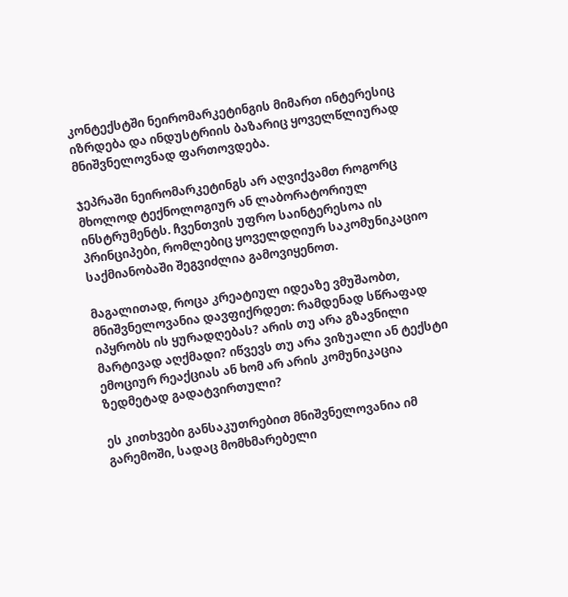კონტექსტში ნეირომარკეტინგის მიმართ ინტერესიც იზრდება და ინდუსტრიის ბაზარიც ყოველწლიურად მნიშვნელოვნად ფართოვდება.

ჯეპრაში ნეირომარკეტინგს არ აღვიქვამთ როგორც მხოლოდ ტექნოლოგიურ ან ლაბორატორიულ ინსტრუმენტს. ჩვენთვის უფრო საინტერესოა ის პრინციპები, რომლებიც ყოველდღიურ საკომუნიკაციო საქმიანობაში შეგვიძლია გამოვიყენოთ.

მაგალითად, როცა კრეატიულ იდეაზე ვმუშაობთ, მნიშვნელოვანია დავფიქრდეთ: რამდენად სწრაფად იპყრობს ის ყურადღებას? არის თუ არა გზავნილი მარტივად აღქმადი? იწვევს თუ არა ვიზუალი ან ტექსტი ემოციურ რეაქციას ან ხომ არ არის კომუნიკაცია ზედმეტად გადატვირთული?

ეს კითხვები განსაკუთრებით მნიშვნელოვანია იმ გარემოში, სადაც მომხმარებელი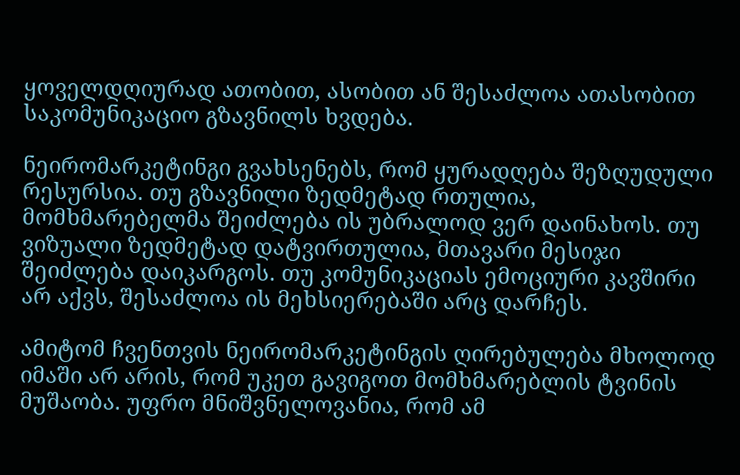ყოველდღიურად ათობით, ასობით ან შესაძლოა ათასობით საკომუნიკაციო გზავნილს ხვდება.

ნეირომარკეტინგი გვახსენებს, რომ ყურადღება შეზღუდული რესურსია. თუ გზავნილი ზედმეტად რთულია, მომხმარებელმა შეიძლება ის უბრალოდ ვერ დაინახოს. თუ ვიზუალი ზედმეტად დატვირთულია, მთავარი მესიჯი შეიძლება დაიკარგოს. თუ კომუნიკაციას ემოციური კავშირი არ აქვს, შესაძლოა ის მეხსიერებაში არც დარჩეს.

ამიტომ ჩვენთვის ნეირომარკეტინგის ღირებულება მხოლოდ იმაში არ არის, რომ უკეთ გავიგოთ მომხმარებლის ტვინის მუშაობა. უფრო მნიშვნელოვანია, რომ ამ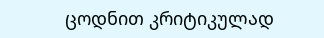ცოდნით კრიტიკულად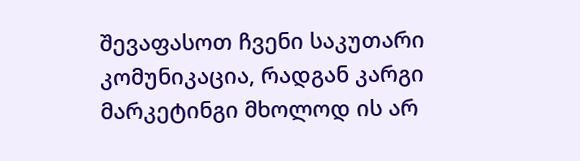შევაფასოთ ჩვენი საკუთარი კომუნიკაცია, რადგან კარგი მარკეტინგი მხოლოდ ის არ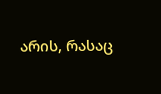არის, რასაც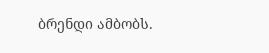ბრენდი ამბობს.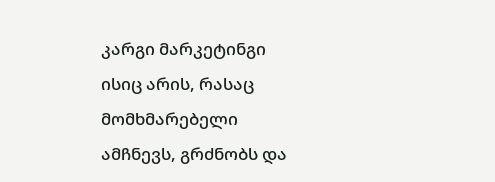კარგი მარკეტინგი ისიც არის, რასაც მომხმარებელი ამჩნევს, გრძნობს და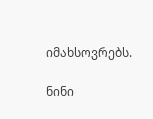იმახსოვრებს.

ნინი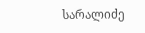სარალიძე